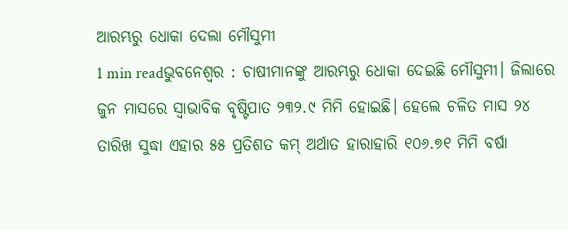ଆରମ୍ଭରୁ ଧୋକା ଦେଲା ମୌସୁମୀ
1 min readଭୁବନେଶ୍ୱର : ଚାଷୀମାନଙ୍କୁ ଆରମ୍ଭରୁ ଧୋକା ଦେଇଛି ମୌସୁମୀ। ଜିଲାରେ ଜୁନ ମାସରେ ସ୍ବାଭାବିକ ବୃଷ୍ଟିପାତ ୨୩୨.୯ ମିମି ହୋଇଛି। ହେଲେ ଚଳିତ ମାସ ୨୪ ତାରିଖ ସୁଦ୍ଧା ଏହାର ୫୫ ପ୍ରତିଶତ କମ୍ ଅର୍ଥାତ ହାରାହାରି ୧୦୬.୭୧ ମିମି ବର୍ଷା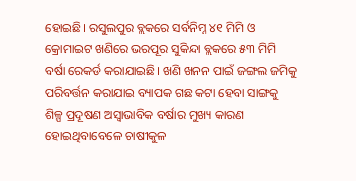ହୋଇଛି। ରସୁଲପୁର ବ୍ଲକରେ ସର୍ବନିମ୍ନ ୪୧ ମିମି ଓ କ୍ରୋମାଇଟ ଖଣିରେ ଭରପୂର ସୁକିନ୍ଦା ବ୍ଲକରେ ୫୩ ମିମି ବର୍ଷା ରେକର୍ଡ କରାଯାଇଛି। ଖଣି ଖନନ ପାଇଁ ଜଙ୍ଗଲ ଜମିକୁ ପରିବର୍ତ୍ତନ କରାଯାଇ ବ୍ୟାପକ ଗଛ କଟା ହେବା ସାଙ୍ଗକୁ ଶିଳ୍ପ ପ୍ରଦୂଷଣ ଅସ୍ବାଭାବିକ ବର୍ଷାର ମୁଖ୍ୟ କାରଣ ହୋଇଥିବାବେଳେ ଚାଷୀକୁଳ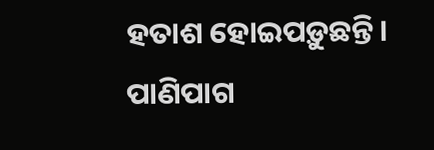ହତାଶ ହୋଇପଡ଼ୁଛନ୍ତି।
ପାଣିପାଗ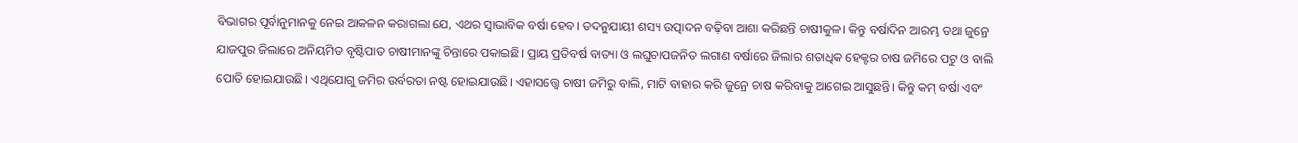ବିଭାଗର ପୂର୍ବାନୁମାନକୁ ନେଇ ଆକଳନ କରାଗଲା ଯେ, ଏଥର ସ୍ବାଭାବିକ ବର୍ଷା ହେବ। ତଦନୁଯାୟୀ ଶସ୍ୟ ଉତ୍ପାଦନ ବଢ଼ିବା ଆଶା କରିଛନ୍ତି ଚାଷୀକୁଳ। କିନ୍ତୁ ବର୍ଷାଦିନ ଆରମ୍ଭ ତଥା ଜୁନ୍ରେ ଯାଜପୁର ଜିଲାରେ ଅନିୟମିତ ବୃଷ୍ଟିପାତ ଚାଷୀମାନଙ୍କୁ ଚିନ୍ତାରେ ପକାଇଛି। ପ୍ରାୟ ପ୍ରତିବର୍ଷ ବାତ୍ୟା ଓ ଲଘୁଚାପଜନିତ ଲଗାଣ ବର୍ଷାରେ ଜିଲାର ଶତାଧିକ ହେକ୍ଟର ଚାଷ ଜମିରେ ପଟୁ ଓ ବାଲି ପୋତି ହୋଇଯାଉଛି। ଏଥିଯୋଗୁ ଜମିର ଉର୍ବରତା ନଷ୍ଟ ହୋଇଯାଉଛି। ଏହାସତ୍ତ୍ୱେ ଚାଷୀ ଜମିରୁ ବାଲି, ମାଟି ବାହାର କରି ଜୁନ୍ରେ ଚାଷ କରିବାକୁ ଆଗେଇ ଆସୁଛନ୍ତି। କିନ୍ତୁ କମ୍ ବର୍ଷା ଏବଂ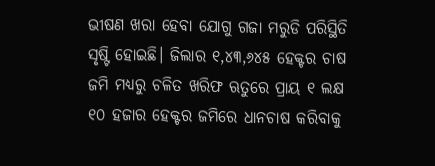ଭୀଷଣ ଖରା ହେବା ଯୋଗୁ ଗଜା ମରୁଡି ପରିସ୍ଥିତି ସୃଷ୍ଟି ହୋଇଛି। ଜିଲାର ୧,୪୩,୬୪୫ ହେକ୍ଟର ଚାଷ ଜମି ମଧ୍ୟରୁ ଚଳିତ ଖରିଫ ଋତୁରେ ପ୍ରାୟ ୧ ଲକ୍ଷ ୧୦ ହଜାର ହେକ୍ଟର ଜମିରେ ଧାନଚାଷ କରିବାକୁ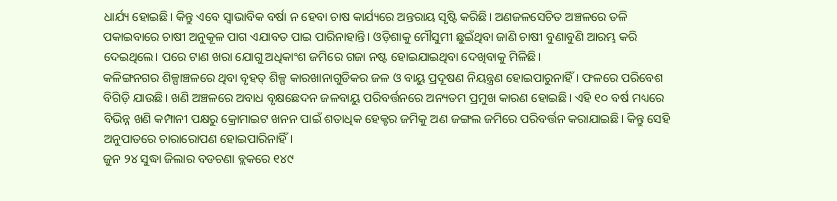ଧାର୍ଯ୍ୟ ହୋଇଛି। କିନ୍ତୁ ଏବେ ସ୍ବାଭାବିକ ବର୍ଷା ନ ହେବା ଚାଷ କାର୍ଯ୍ୟରେ ଅନ୍ତରାୟ ସୃଷ୍ଟି କରିଛି। ଅଣଜଳସେଚିତ ଅଞ୍ଚଳରେ ତଳି ପକାଇବାରେ ଚାଷୀ ଅନୁକୂଳ ପାଗ ଏଯାବତ ପାଇ ପାରିନାହାନ୍ତି। ଓଡ଼ିଶାକୁ ମୌସୁମୀ ଛୁଇଁଥିବା ଜାଣି ଚାଷୀ ବୁଣାବୁଣି ଆରମ୍ଭ କରି ଦେଇଥିଲେ। ପରେ ଟାଣ ଖରା ଯୋଗୁ ଅଧିକାଂଶ ଜମିରେ ଗଜା ନଷ୍ଟ ହୋଇଯାଇଥିବା ଦେଖିବାକୁ ମିଳିଛି।
କଳିଙ୍ଗନଗର ଶିଳ୍ପାଞ୍ଚଳରେ ଥିବା ବୃହତ୍ ଶିଳ୍ପ କାରଖାନାଗୁଡିକର ଜଳ ଓ ବାୟୁ ପ୍ରଦୂଷଣ ନିୟନ୍ତ୍ରଣ ହୋଇପାରୁନାହିଁ। ଫଳରେ ପରିବେଶ ବିଗିଡ଼ି ଯାଉଛି। ଖଣି ଅଞ୍ଚଳରେ ଅବାଧ ବୃକ୍ଷଛେଦନ ଜଳବାୟୁ ପରିବର୍ତ୍ତନରେ ଅନ୍ୟତମ ପ୍ରମୁଖ କାରଣ ହୋଇଛି। ଏହି ୧୦ ବର୍ଷ ମଧ୍ୟରେ ବିଭିନ୍ନ ଖଣି କମ୍ପାନୀ ପକ୍ଷରୁ କ୍ରୋମାଇଟ ଖନନ ପାଇଁ ଶତାଧିକ ହେକ୍ଟର ଜମିକୁ ଅଣ ଜଙ୍ଗଲ ଜମିରେ ପରିବର୍ତ୍ତନ କରାଯାଇଛି। କିନ୍ତୁ ସେହି ଅନୁପାତରେ ଚାରାରୋପଣ ହୋଇପାରିନାହିଁ।
ଜୁନ ୨୪ ସୁଦ୍ଧା ଜିଲାର ବଡଚଣା ବ୍ଲକରେ ୧୪୯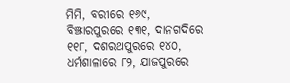ମିମି, ବରୀରେ ୧୬୯, ବିଞ୍ଝାରପୁରରେ ୧୩୧, ଦାନଗଦିରେ ୧୧୮, ଦଶରଥପୁରରେ ୧୪୦, ଧର୍ମଶାଳାରେ ୮୨, ଯାଜପୁରରେ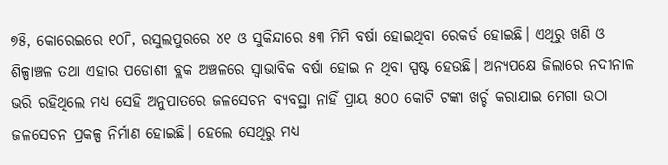୭୫ି, କୋରେଇରେ ୧୦୮ି, ରସୁଲପୁରରେ ୪୧ ଓ ସୁକିନ୍ଦାରେ ୫୩ ମିମି ବର୍ଷା ହୋଇଥିବା ରେକର୍ଡ ହୋଇଛି। ଏଥିରୁ ଖଣି ଓ ଶିଳ୍ପାଞ୍ଚଳ ତଥା ଏହାର ପଡୋଶୀ ବ୍ଲକ ଅଞ୍ଚଳରେ ସ୍ବାଭାବିକ ବର୍ଷା ହୋଇ ନ ଥିବା ସ୍ପଷ୍ଟ ହେଉଛି। ଅନ୍ୟପକ୍ଷେ ଜିଲାରେ ନଦୀନାଳ ଭରି ରହିଥିଲେ ମଧ୍ୟ ସେହି ଅନୁପାତରେ ଜଳସେଚନ ବ୍ୟବସ୍ଥା ନାହିଁ ପ୍ରାୟ ୫୦୦ କୋଟି ଟଙ୍କା ଖର୍ଚ୍ଚ କରାଯାଇ ମେଗା ଉଠା ଜଳସେଚନ ପ୍ରକଳ୍ପ ନିର୍ମାଣ ହୋଇଛି। ହେଲେ ସେଥିରୁ ମଧ୍ୟ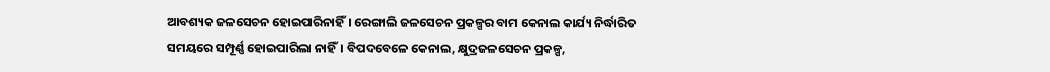ଆବଶ୍ୟକ ଜଳସେଚନ ହୋଇପାରିନାହିଁ। ରେଙ୍ଗାଲି ଜଳସେଚନ ପ୍ରକଳ୍ପର ବାମ କେନାଲ କାର୍ଯ୍ୟ ନିର୍ଦ୍ଧାରିତ ସମୟରେ ସମ୍ପୂର୍ଣ୍ଣ ହୋଇପାରିଲା ନାହିଁ। ବିପଦବେଳେ କେନାଲ, କ୍ଷୁଦ୍ରଜଳସେଚନ ପ୍ରକଳ୍ପ,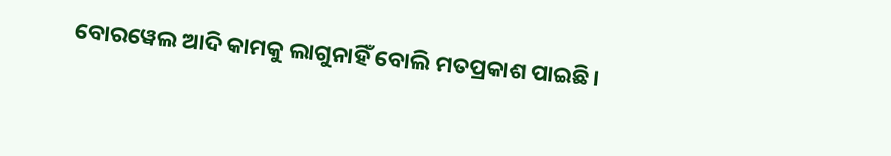ବୋରୱେଲ ଆଦି କାମକୁ ଲାଗୁନାହିଁ ବୋଲି ମତପ୍ରକାଶ ପାଇଛି।